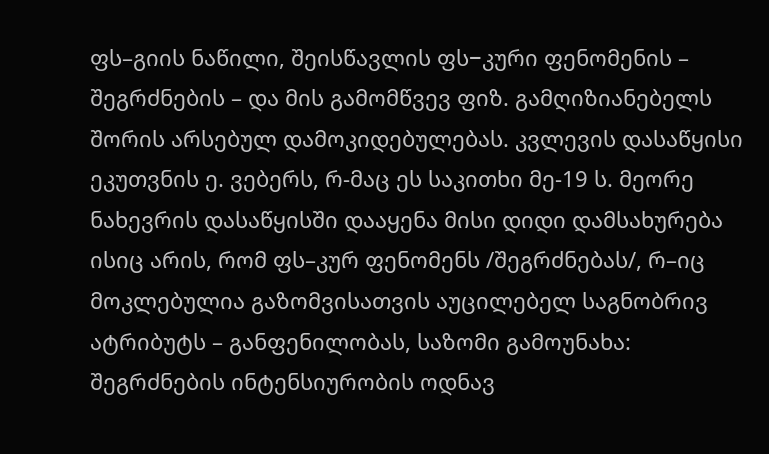ფს–გიის ნაწილი, შეისწავლის ფს−კური ფენომენის – შეგრძნების – და მის გამომწვევ ფიზ. გამღიზიანებელს შორის არსებულ დამოკიდებულებას. კვლევის დასაწყისი ეკუთვნის ე. ვებერს, რ-მაც ეს საკითხი მე-19 ს. მეორე ნახევრის დასაწყისში დააყენა მისი დიდი დამსახურება ისიც არის, რომ ფს–კურ ფენომენს /შეგრძნებას/, რ–იც მოკლებულია გაზომვისათვის აუცილებელ საგნობრივ ატრიბუტს – განფენილობას, საზომი გამოუნახა: შეგრძნების ინტენსიურობის ოდნავ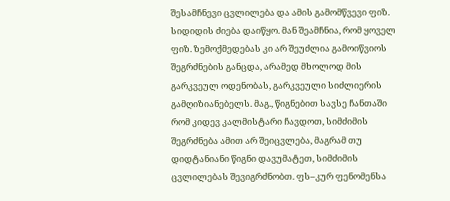შესამჩნევი ცვლილება და ამის გამომწვევი ფიზ. სიდიდის ძიება დაიწყო. მან შეამჩნია, რომ ყოველ ფიზ. ზემოქმედებას კი არ შეუძლია გამოიწვიოს შეგრძნების განცდა, არამედ მხოლოდ მის გარკვეულ ოდენობას, გარკვეული სიძლიერის გამღიზიანებელს. მაგ., წიგნებით სავსე ჩანთაში რომ კიდევ კალმისტარი ჩავდოთ, სიმძიმის შეგრძნება ამით არ შეიცვლება, მაგრამ თუ დიდტანიანი წიგნი დავუმატეთ, სიმძიმის ცვლილებას შევიგრძნობთ. ფს–კურ ფენომენსა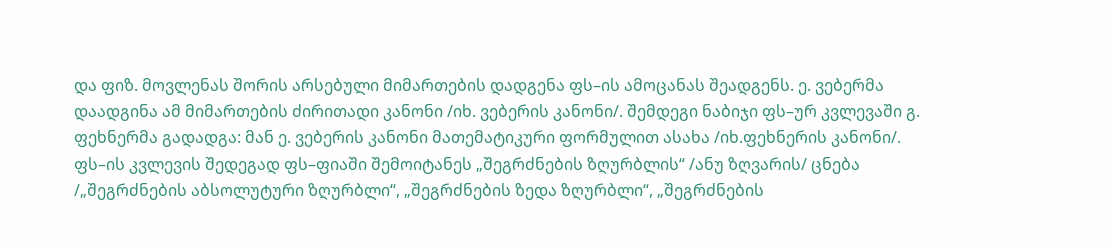და ფიზ. მოვლენას შორის არსებული მიმართების დადგენა ფს–ის ამოცანას შეადგენს. ე. ვებერმა დაადგინა ამ მიმართების ძირითადი კანონი /იხ. ვებერის კანონი/. შემდეგი ნაბიჯი ფს–ურ კვლევაში გ. ფეხნერმა გადადგა: მან ე. ვებერის კანონი მათემატიკური ფორმულით ასახა /იხ.ფეხნერის კანონი/.
ფს–ის კვლევის შედეგად ფს–ფიაში შემოიტანეს „შეგრძნების ზღურბლის“ /ანუ ზღვარის/ ცნება /„შეგრძნების აბსოლუტური ზღურბლი“, „შეგრძნების ზედა ზღურბლი“, „შეგრძნების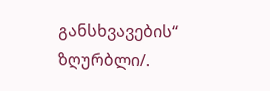განსხვავების“ ზღურბლი/.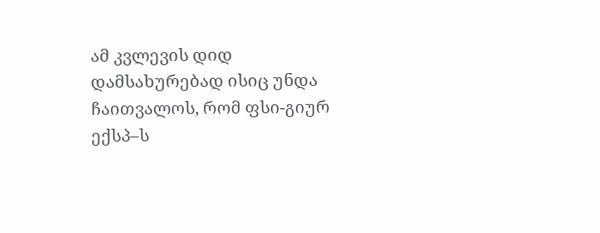ამ კვლევის დიდ დამსახურებად ისიც უნდა ჩაითვალოს, რომ ფსი-გიურ ექსპ–ს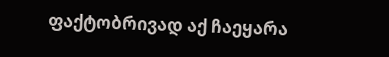ფაქტობრივად აქ ჩაეყარა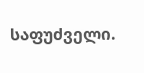საფუძველი.